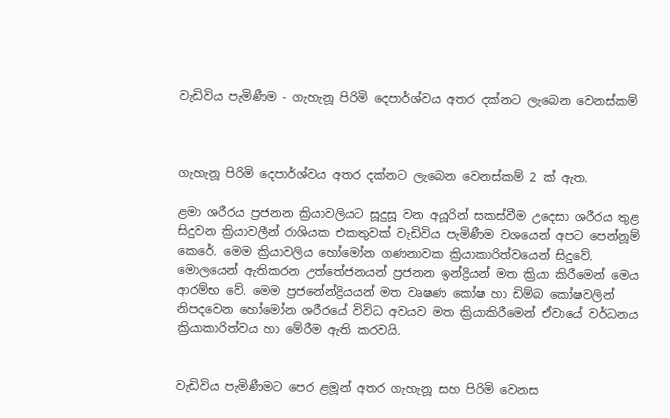වැඩිවිය පැමිණීම - ගැහැනූ පිරිමි දෙපාර්ශ්වය අතර දක්නට ලැබෙන වෙනස්කම්



ගැහැනූ පිරිමි දෙපාර්ශ්වය අතර දක්නට ලැබෙන වෙනස්කම් 2 ක් ඇත.

ළමා ශරීරය ප්‍රජනන ක්‍රියාවලියට සූදුසූ වන අයූරින් සකස්වීම උදෙසා ශරීරය තුළ සිදුවන ක්‍රියාවලීන් රාශියක එකතුවක් වැඩිවිය පැමිණීම වශයෙන් අපට පෙන්නූම් කෙරේ. මෙම ක්‍රියාවලිය හෝමෝන ගණනාවක ක්‍රියාකාරිත්වයෙන් සිදුවේ. මොලයෙන් ඇතිකරන උත්තේජනයන් ප්‍රජනන ඉන්ද්‍රියන් මත ක්‍රියා කිරීමෙන් මෙය ආරම්භ වේ. මෙම ප්‍රජනේන්ද්‍රියයන් මත වෘෂණ කෝෂ හා ඩිම්බ කෝෂවලින් නිපදවෙන හෝමෝන ශරීරයේ විවිධ අවයව මත ක්‍රියාකිරීමෙන් ඒවායේ වර්ධනය ක්‍රියාකාරිත්වය හා මේරීම ඇති කරවයි.


වැඩිවිය පැමිණීමට පෙර ළමූන් අතර ගැහැනූ සහ පිරිමි වෙනස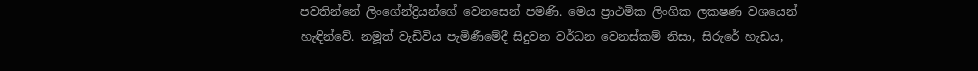පවතින්නේ ලිංගේන්ද්‍රියන්ගේ වෙනසෙන් පමණි. මෙය ප්‍රාථමික ලිංගික ලකෂණ වශයෙන් හැඳින්වේ. නමූත් වැඩිවිය පැමිණීමේදී සිදුවන වර්ධන වෙනස්කම් නිසා, සිරුරේ හැඩය,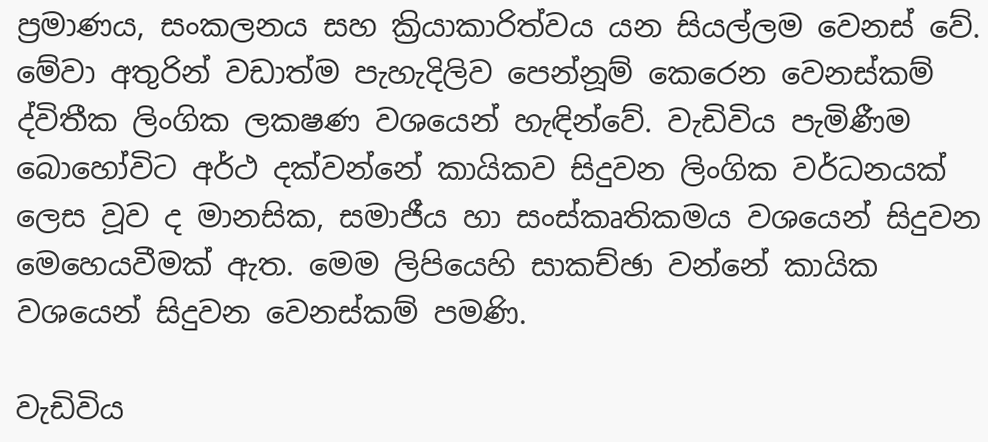ප්‍රමාණය, සංකලනය සහ ක්‍රියාකාරිත්වය යන සියල්ලම වෙනස් වේ. මේවා අතුරින් වඩාත්ම පැහැදිලිව පෙන්නූම් කෙරෙන වෙනස්කම් ද්විතීක ලිංගික ලකෂණ වශයෙන් හැඳින්වේ. වැඩිවිය පැමිණීම බොහෝවිට අර්ථ දක්වන්නේ කායිකව සිදුවන ලිංගික වර්ධනයක් ලෙස වූව ද මානසික, සමාජීය හා සංස්කෘතිකමය වශයෙන් සිදුවන මෙහෙයවීමක් ඇත. මෙම ලිපියෙහි සාකච්ඡා වන්නේ කායික වශයෙන් සිදුවන වෙනස්කම් පමණි.

වැඩිවිය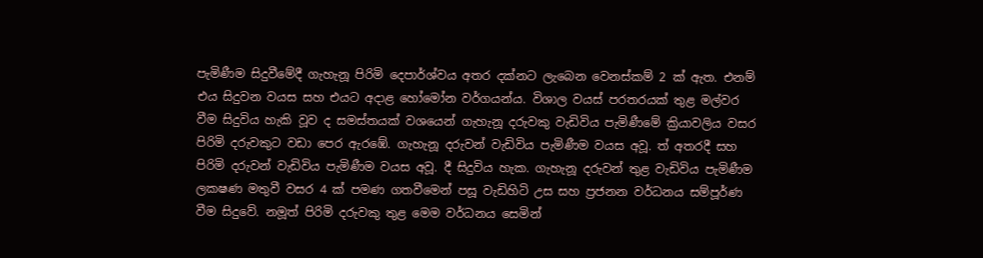පැමිණීම සිදුවීමේදී ගැහැනූ පිරිමි දෙපාර්ශ්වය අතර දක්නට ලැබෙන වෙනස්කම් 2 ක් ඇත. එනම් එය සිදුවන වයස සහ එයට අදාළ හෝමෝන වර්ගයන්ය. විශාල වයස් පරතරයක් තුළ මල්වර වීම සිදුවිය හැකි වූව ද සමස්තයක් වශයෙන් ගැහැනූ දරුවකු වැඩිවිය පැමිණීමේ ක්‍රියාවලිය වසර පිරිමි දරුවකුට වඩා පෙර ඇරඹේ. ගැහැනූ දරුවන් වැඩිවිය පැමිණීම වයස අවූ. ත් අතරදී සහ පිරිමි දරුවන් වැඩිවිය පැමිණීම වයස අවූ. දී සිදුවිය හැක. ගැහැනූ දරුවන් තුළ වැඩිවිය පැමිණීම ලකෂණ මතුවී වසර 4 ක් පමණ ගතවීමෙන් පසූ වැඩිහිටි උස සහ ප්‍රජනන වර්ධනය සම්පූර්ණ වීම සිදුවේ. නමූත් පිරිමි දරුවකු තුළ මෙම වර්ධනය සෙමින්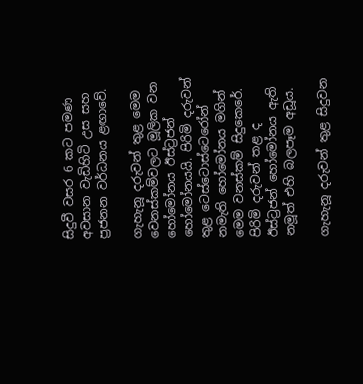සිදුවී වසර 6 කට පමණ අවසාන වැඩිහිටි උස සහ ප්‍රජනන වර්ධනය ළඟාවේ.

ගැහැනූ දරුවන් තුළ මෙම වෙනස්කම්වලට මූලික වන හෝමෝනය ඊස්ට්‍රජන් හෝමෝනයයි. පිරිමි දරුවන් තුළ ටෙස්ටොස්ටෙරෝන් නමැති හෝමෝනය මගින් මෙම වනස්කම් සිදුකෙරේ. පිරිමි දරුවන් තළ ද ඊස්ට්‍රජන් හෝමෝනය ඇති නමූත් එහි බලපෑම අඩූය.

ගැහැනූ දරුවන් තුළ සිදුවන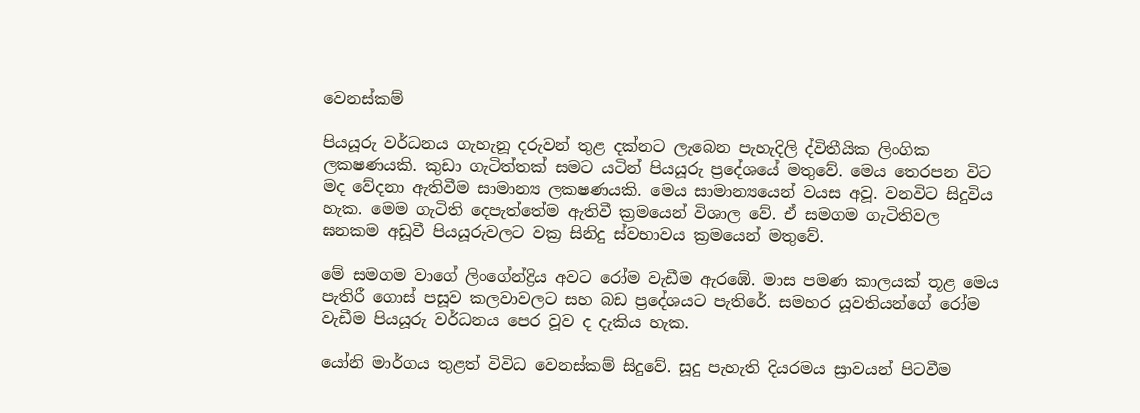වෙනස්කම්

පියයූරු වර්ධනය ගැහැනූ දරුවන් තුළ දක්නට ලැබෙන පැහැදිලි ද්විතීයික ලිංගික ලකෂණයකි. කුඩා ගැටිත්තක් සමට යටින් පියයූරු ප්‍රදේශයේ මතුවේ. මෙය තෙරපන විට මද වේදනා ඇතිවීම සාමාන්‍ය ලකෂණයකි. මෙය සාමාන්‍යයෙන් වයස අවූ. වනවිට සිදුවිය හැක. මෙම ගැටිති දෙපැත්තේම ඇතිවී ක්‍රමයෙන් විශාල වේ. ඒ සමගම ගැටිතිවල ඝනකම අඩූවී පියයූරුවලට වක්‍ර සිනිදු ස්වභාවය ක්‍රමයෙන් මතුවේ.

මේ සමගම වාගේ ලිංගේන්ද්‍රිය අවට රෝම වැඩීම ඇරඹේ. මාස පමණ කාලයක් තූළ මෙය පැතිරී ගොස් පසූව කලවාවලට සහ බඩ ප්‍රදේශයට පැතිරේ. සමහර යූවතියන්ගේ රෝම වැඩීම පියයූරු වර්ධනය පෙර වූව ද දැකිය හැක.

යෝනි මාර්ගය තුළත් විවිධ වෙනස්කම් සිදුවේ. සූදු පැහැති දියරමය ස්‍රාවයන් පිටවීම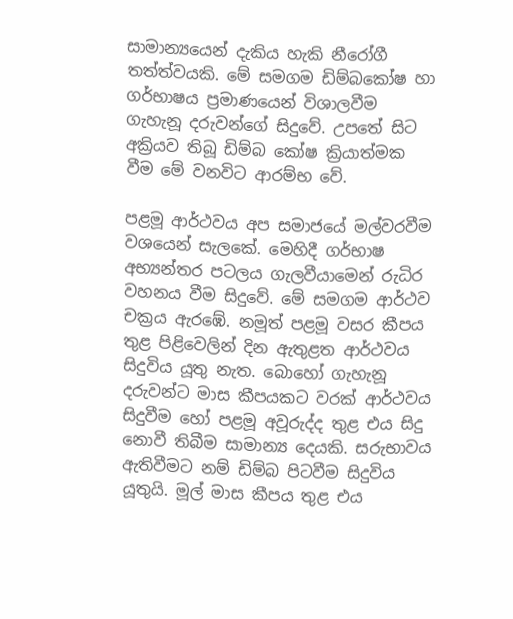සාමාන්‍යයෙන් දැකිය හැකි නීරෝගී තත්ත්වයකි. මේ සමගම ඩිම්බකෝෂ හා ගර්භාෂය ප්‍රමාණයෙන් විශාලවීම ගැහැනූ දරුවන්ගේ සිදුවේ. උපතේ සිට අක්‍රියව තිබූ ඩිම්බ කෝෂ ක්‍රියාත්මක වීම මේ වනවිට ආරම්භ වේ.

පළමූ ආර්ථවය අප සමාජයේ මල්වරවීම වශයෙන් සැලකේ. මෙහිදී ගර්භාෂ අභ්‍යන්තර පටලය ගැලවීයාමෙන් රුධිර වහනය වීම සිදුවේ. මේ සමගම ආර්ථව චක්‍රය ඇරඹේ. නමූත් පළමූ වසර කීපය තුළ පිළිවෙලින් දින ඇතුළත ආර්ථවය සිදුවිය යූතු නැත. බොහෝ ගැහැනූ දරුවන්ට මාස කීපයකට වරක් ආර්ථවය සිදුවීම හෝ පළමූ අවූරුද්ද තුළ එය සිදු නොවී තිබීම සාමාන්‍ය දෙයකි. සරුභාවය ඇතිවීමට නම් ඩිම්බ පිටවීම සිදුවිය යූතුයි. මූල් මාස කීපය තුළ එය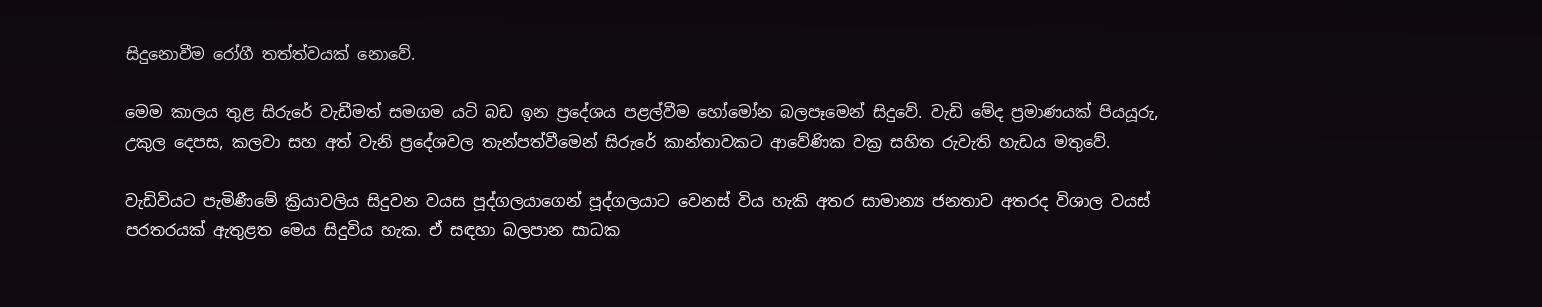සිදුනොවීම රෝගී තත්ත්වයක් නොවේ.

මෙම කාලය තුළ සිරුරේ වැඩීමත් සමගම යටි බඩ ඉන ප්‍රදේශය පළල්වීම හෝමෝන බලපෑමෙන් සිදුවේ. වැඩි මේද ප්‍රමාණයක් පියයූරු, උකුල දෙපස, කලවා සහ අත් වැනි ප්‍රදේශවල තැන්පත්වීමෙන් සිරුරේ කාන්තාවකට ආවේණික වක්‍ර සහිත රුවැති හැඩය මතුවේ.

වැඩිවියට පැමිණීමේ ක්‍රියාවලිය සිදුවන වයස පූද්ගලයාගෙන් පූද්ගලයාට වෙනස් විය හැකි අතර සාමාන්‍ය ජනතාව අතරද විශාල වයස් පරතරයක් ඇතුළත මෙය සිදුවිය හැක. ඒ සඳහා බලපාන සාධක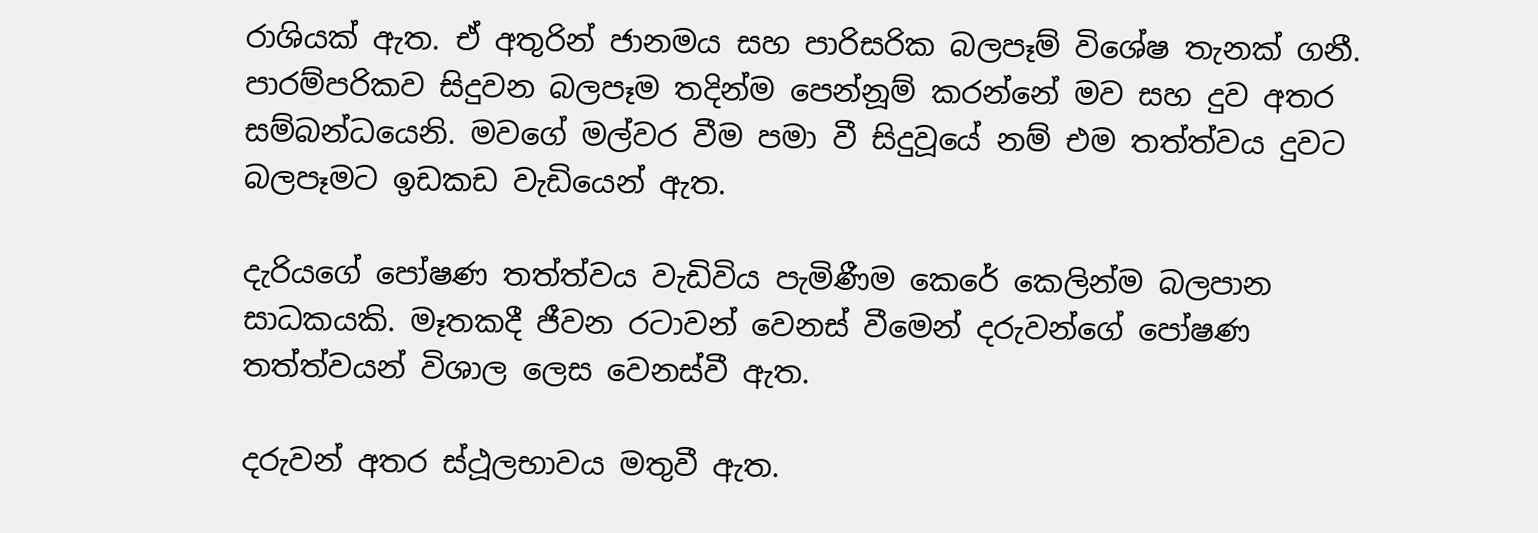රාශියක් ඇත. ඒ අතුරින් ජානමය සහ පාරිසරික බලපෑම් විශේෂ තැනක් ගනී. පාරම්පරිකව සිදුවන බලපෑම තදින්ම පෙන්නූම් කරන්නේ මව සහ දුව අතර සම්බන්ධයෙනි. මවගේ මල්වර වීම පමා වී සිදුවූයේ නම් එම තත්ත්වය දුවට බලපෑමට ඉඩකඩ වැඩියෙන් ඇත.

දැරියගේ පෝෂණ තත්ත්වය වැඩිවිය පැමිණීම කෙරේ කෙලින්ම බලපාන සාධකයකි. මෑතකදී ජීවන රටාවන් වෙනස් වීමෙන් දරුවන්ගේ පෝෂණ තත්ත්වයන් විශාල ලෙස වෙනස්වී ඇත.

දරුවන් අතර ස්ථූලභාවය මතුවී ඇත.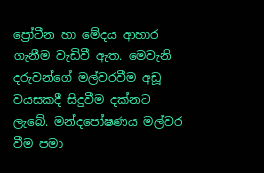ප්‍රෝටීන හා මේදය ආහාර ගැනීම වැඩිවී ඇත. මෙවැනි දරුවන්ගේ මල්වරවීම අඩූ වයසකදී සිදුවීම දක්නට ලැබේ. මන්දපෝෂණය මල්වර වීම පමා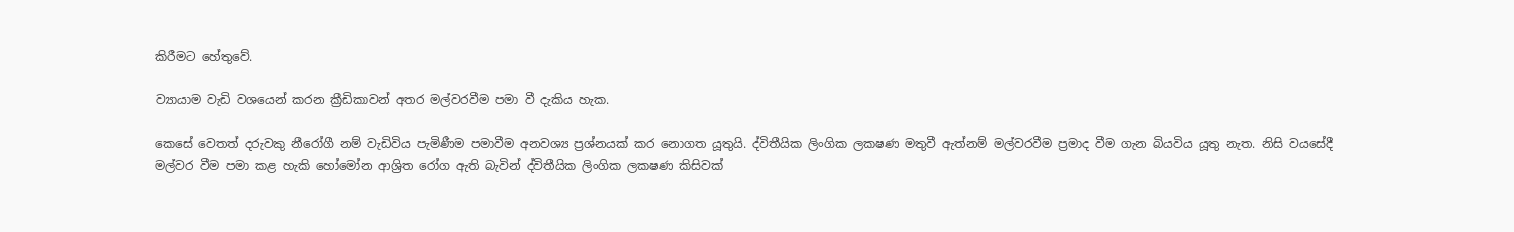කිරීමට හේතුවේ.

ව්‍යායාම වැඩි වශයෙන් කරන ක්‍රීඩිකාවන් අතර මල්වරවීම පමා වී දැකිය හැක.

කෙසේ වෙතත් දරුවකු නීරෝගී නම් වැඩිවිය පැමිණීම පමාවීම අනවශ්‍ය ප්‍රශ්නයක් කර නොගත යූතුයි. ද්විතීයික ලිංගික ලකෂණ මතුවී ඇත්නම් මල්වරවීම ප්‍රමාද වීම ගැන බියවිය යූතු නැත. නිසි වයසේදී මල්වර වීම පමා කළ හැකි හෝමෝන ආශ්‍රිත රෝග ඇති බැවින් ද්විතීයික ලිංගික ලකෂණ කිසිවක්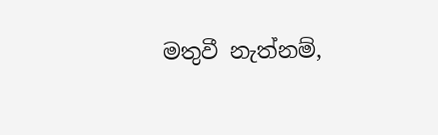මතුවී නැත්නම්,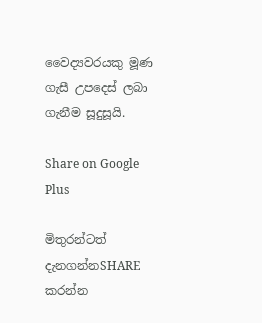වෛද්‍යවරයකු මූණ ගැසී උපදෙස් ලබා ගැනීම සූදුසූයි.

Share on Google Plus

මිතුරන්ටත් දැනගන්නSHARE කරන්න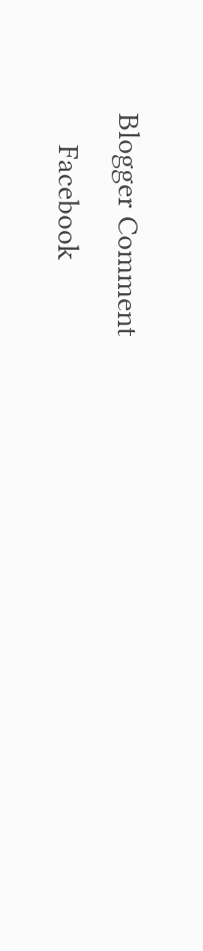Blogger Comment
    Facebook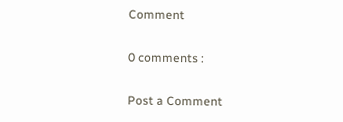Comment

0 comments :

Post a Comment